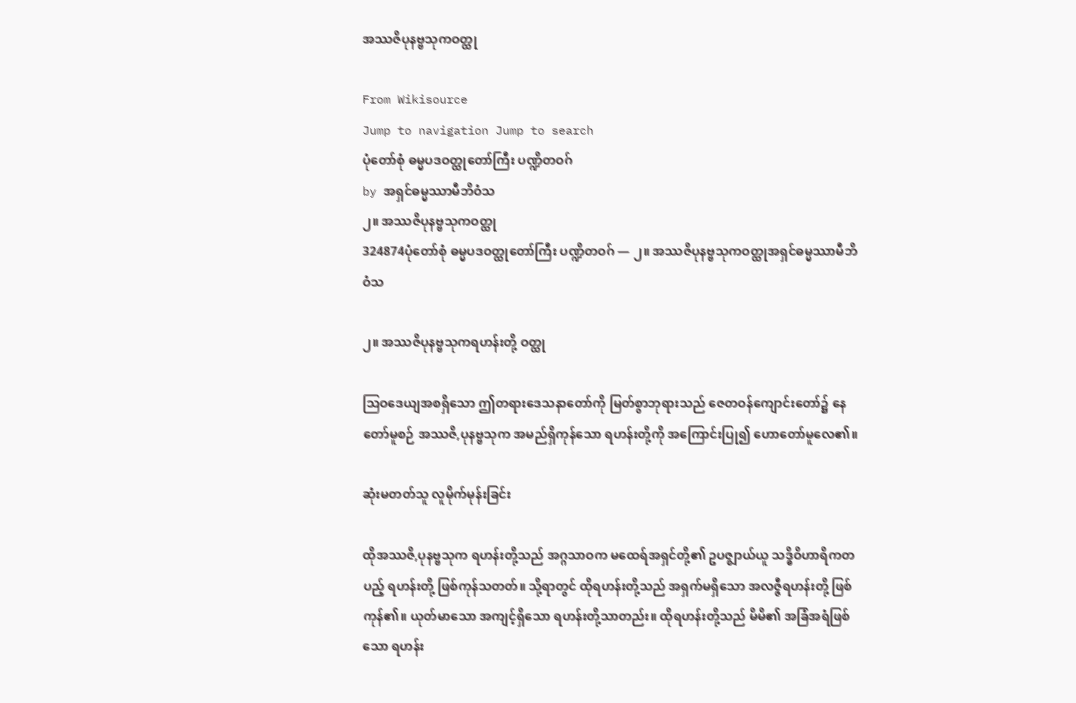အဿဇိပုနဗ္ဗသုကဝတ္ထု

From Wikisource
Jump to navigation Jump to search
ပုံတော်စုံ ဓမ္မပဒဝတ္ထုတော်ကြီး ပဏ္ဍိတဝဂ်
by အရှင်ဓမ္မဿာမီဘိဝံသ
၂။ အဿဇိပုနဗ္ဗသုကဝတ္ထု
324874ပုံတော်စုံ ဓမ္မပဒဝတ္ထုတော်ကြီး ပဏ္ဍိတဝဂ် — ၂။ အဿဇိပုနဗ္ဗသုကဝတ္ထုအရှင်ဓမ္မဿာမီဘိဝံသ

၂။ အဿဇိပုနဗ္ဗသုကရဟန်းတို့ ဝတ္ထု

ဩဝဒေယျအစရှိသော ဤတရားဒေသနာတော်ကို မြတ်စွာဘုရားသည် ဇေတဝန်ကျောင်းတော်၌ နေတော်မူစဉ် အဿဇိ,ပုနဗ္ဗသုက အမည်ရှိကုန်သော ရဟန်းတို့ကို အကြောင်းပြု၍ ဟောတော်မူလေ၏။

ဆုံးမတတ်သူ လူမိုက်မုန်းခြင်း

ထိုအဿဇိ,ပုနဗ္ဗသုက ရဟန်းတို့သည် အဂ္ဂသာဝက မထေရ်အရှင်တို့၏ ဥပဇ္ဈာယ်ယူ သဒ္ဓိဝိဟာရိကတပည့် ရဟန်းတို့ ဖြစ်ကုန်သတတ်။ သို့ရာတွင် ထိုရဟန်းတို့သည် အရှက်မရှိသော အလဇ္ဇီရဟန်းတို့ ဖြစ်ကုန်၏။ ယုတ်မာသော အကျင့်ရှိသော ရဟန်းတို့သာတည်း။ ထိုရဟန်းတို့သည် မိမိ၏ အခြံအရံဖြစ်သော ရဟန်း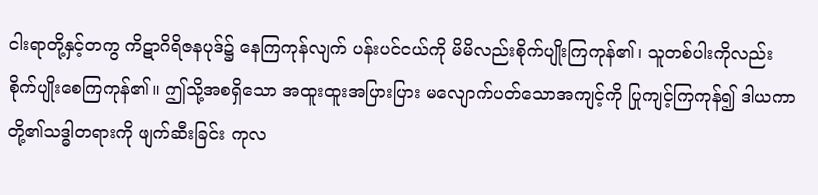ငါးရာတို့နှင့်တကွ ကိဋာဂိရိဇနပုဒ်၌ နေကြကုန်လျက် ပန်းပင်ငယ်ကို မိမိလည်းစိုက်ပျိုးကြကုန်၏၊ သူတစ်ပါးကိုလည်း စိုက်ပျိုးစေကြကုန်၏။ ဤသို့အစရှိသော အထူးထူးအပြားပြား မလျောက်ပတ်သောအကျင့်ကို ပြုကျင့်ကြကုန်၍ ဒါယကာတို့၏သဒ္ဓါတရားကို ဖျက်ဆီးခြင်း ကုလ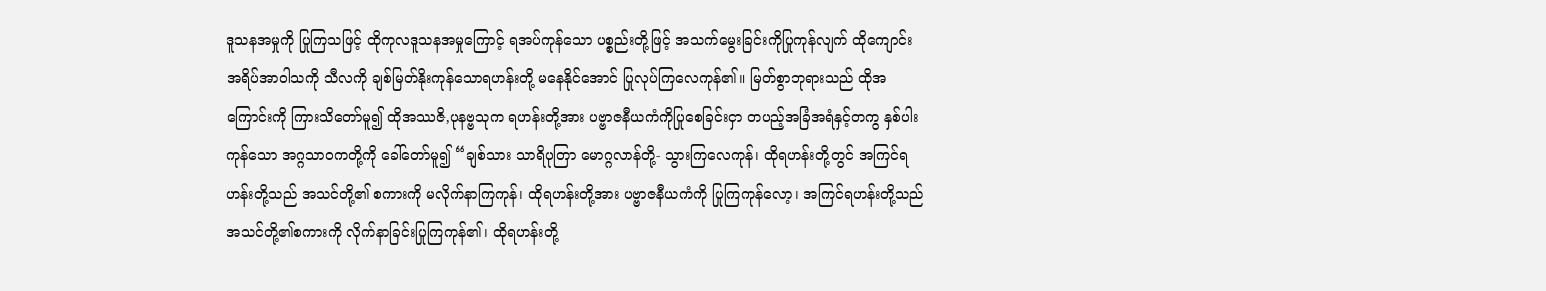ဒူသနအမှုကို ပြုကြသဖြင့် ထိုကုလဒူသနအမှုကြောင့် ရအပ်ကုန်သော ပစ္စည်းတို့ဖြင့် အသက်မွေးခြင်းကိုပြုကုန်လျက် ထိုကျောင်း အရိပ်အာဝါသကို သီလကို ချစ်မြတ်နိုးကုန်သောရဟန်းတို့ မနေနိုင်အောင် ပြုလုပ်ကြလေကုန်၏။ မြတ်စွာဘုရားသည် ထိုအကြောင်းကို ကြားသိတော်မူ၍ ထိုအဿဇိ,ပုနဗ္ဗသုက ရဟန်းတို့အား ပဗ္ဗာဇနီယကံကိုပြုစေခြင်းငှာ တပည့်အခြံအရံနှင့်တကွ နှစ်ပါးကုန်သော အဂ္ဂသာဝကတို့ကို ခေါ်တော်မူ၍ “ချစ်သား သာရိပုတြာ မောဂ္ဂလာန်တို့- သွားကြလေကုန်၊ ထိုရဟန်းတို့တွင် အကြင်ရဟန်းတို့သည် အသင်တို့၏ စကားကို မလိုက်နာကြကုန်၊ ထိုရဟန်းတို့အား ပဗ္ဗာဇနီယကံကို ပြုကြကုန်လော့၊ အကြင်ရဟန်းတို့သည် အသင်တို့၏စကားကို လိုက်နာခြင်းပြုကြကုန်၏၊ ထိုရဟန်းတို့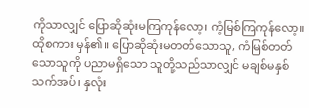ကိုသာလျှင် ပြောဆိုဆုံးမကြကုန်လော့၊ ကံ့မြစ်ကြကုန်လော့။ ထိုစကား မှန်၏။ ပြောဆိုဆုံးမတတ်သောသူ, ကံမြစ်တတ်သောသူကို ပညာမရှိသော သူတို့သည်သာလျှင် မချစ်မနှစ်သက်အပ်၊ နှလုံး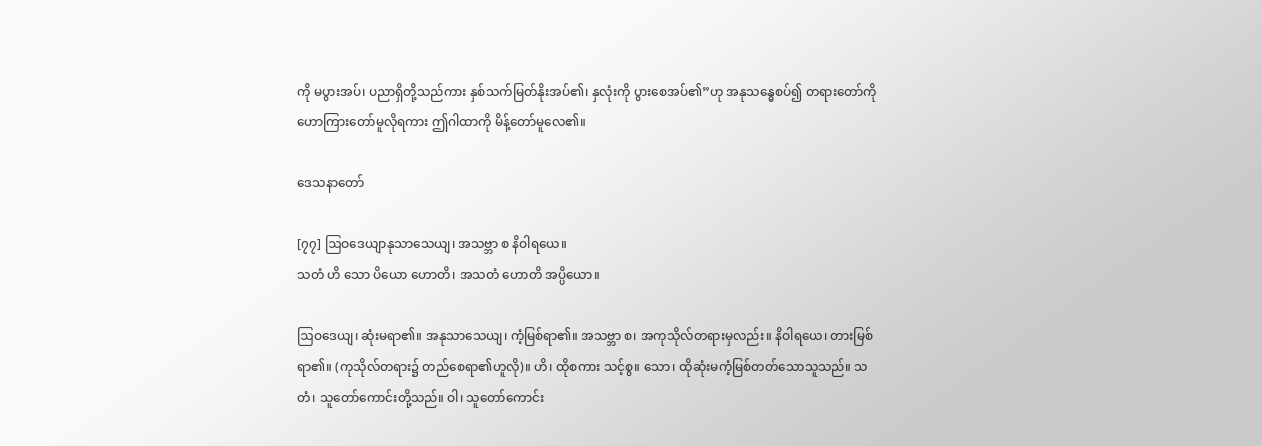ကို မပွားအပ်၊ ပညာရှိတို့သည်ကား နှစ်သက်မြတ်နိုးအပ်၏၊ နှလုံးကို ပွားစေအပ်၏”ဟု အနုသန္ဓေစပ်၍ တရားတော်ကို ဟောကြားတော်မူလိုရကား ဤဂါထာကို မိန့်တော်မူလေ၏။

ဒေသနာတော်

[၇၇] ဩဝဒေယျာနုသာသေယျ၊ အသဗ္ဘာ စ နိဝါရယေ။
သတံ ဟိ သော ပိယော ဟောတိ၊ အသတံ ဟောတိ အပ္ပိယော။

ဩဝဒေယျ၊ ဆုံးမရာ၏။ အနုသာသေယျ၊ ကံ့မြစ်ရာ၏။ အသဗ္ဘာ စ၊ အကုသိုလ်တရားမှလည်း။ နိဝါရယေ၊ တားမြစ်ရာ၏။ (ကုသိုလ်တရား၌ တည်စေရာ၏ဟူလို)။ ဟိ၊ ထိုစကား သင့်စွ။ သော၊ ထိုဆုံးမကံ့မြစ်တတ်သောသူသည်။ သတံ၊ သူတော်ကောင်းတို့သည်။ ဝါ၊ သူတော်ကောင်း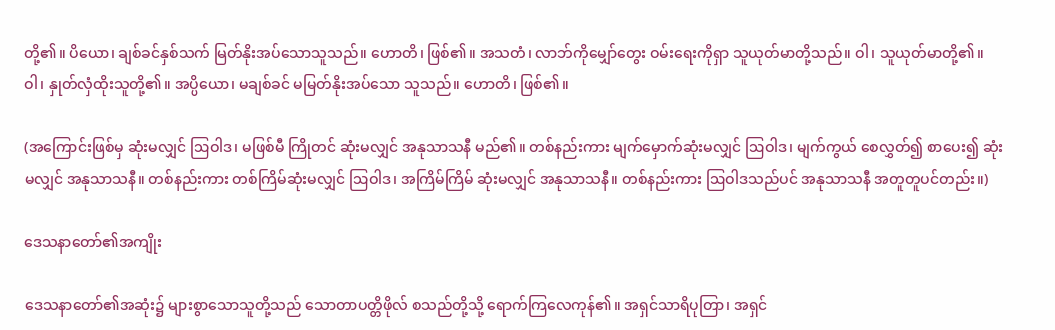တို့၏။ ပိယော၊ ချစ်ခင်နှစ်သက် မြတ်နိုးအပ်သောသူသည်။ ဟောတိ၊ ဖြစ်၏။ အသတံ၊ လာဘ်ကိုမျှော်တွေး ဝမ်းရေးကိုရှာ သူယုတ်မာတို့သည်။ ဝါ၊ သူယုတ်မာတို့၏။ ဝါ၊ နှုတ်လှံထိုးသူတို့၏။ အပ္ပိယော၊ မချစ်ခင် မမြတ်နိုးအပ်သော သူသည်။ ဟောတိ၊ ဖြစ်၏။

(အကြောင်းဖြစ်မှ ဆုံးမလျှင် ဩဝါဒ၊ မဖြစ်မီ ကြိုတင် ဆုံးမလျှင် အနုသာသနီ မည်၏။ တစ်နည်းကား မျက်မှောက်ဆုံးမလျှင် ဩဝါဒ၊ မျက်ကွယ် စေလွှတ်၍ စာပေး၍ ဆုံးမလျှင် အနုသာသနီ။ တစ်နည်းကား တစ်ကြိမ်ဆုံးမလျှင် ဩဝါဒ၊ အကြိမ်ကြိမ် ဆုံးမလျှင် အနုသာသနီ။ တစ်နည်းကား ဩဝါဒသည်ပင် အနုသာသနီ အတူတူပင်တည်း။)

ဒေသနာတော်၏အကျိုး

ဒေသနာတော်၏အဆုံး၌ များစွာသောသူတို့သည် သောတာပတ္တိဖိုလ် စသည်တို့သို့ ရောက်ကြလေကုန်၏။ အရှင်သာရိပုတြာ၊ အရှင်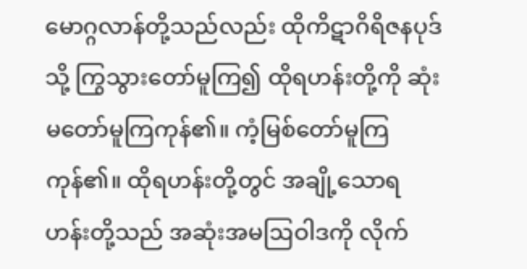မောဂ္ဂလာန်တို့သည်လည်း ထိုကိဋာဂိရိဇနပုဒ်သို့ ကြွသွားတော်မူကြ၍ ထိုရဟန်းတို့ကို ဆုံးမတော်မူကြကုန်၏။ ကံ့မြစ်တော်မူကြကုန်၏။ ထိုရဟန်းတို့တွင် အချို့သောရဟန်းတို့သည် အဆုံးအမဩဝါဒကို လိုက်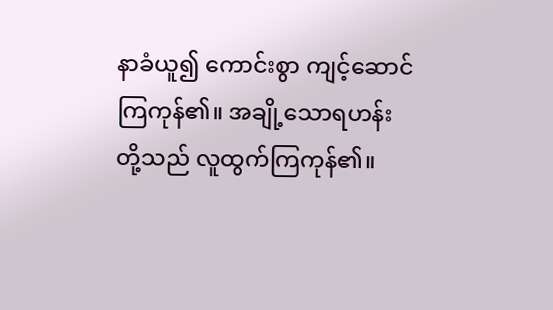နာခံယူ၍ ကောင်းစွာ ကျင့်ဆောင်ကြကုန်၏။ အချို့သောရဟန်းတို့သည် လူထွက်ကြကုန်၏။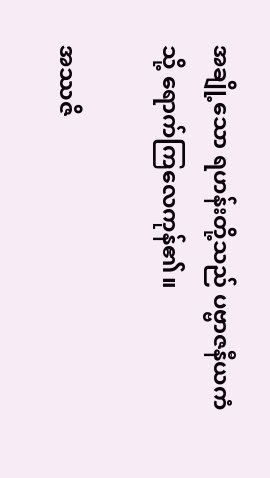အချို့သော ရဟန်းတို့သည် ပဗ္ဗာဇနီယကံသို့ ရောက်ကြလေကုန်၏။

အဿဇိ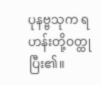ပုနဗ္ဗသုက ရဟန်းတို့ဝတ္ထု ပြီး၏။